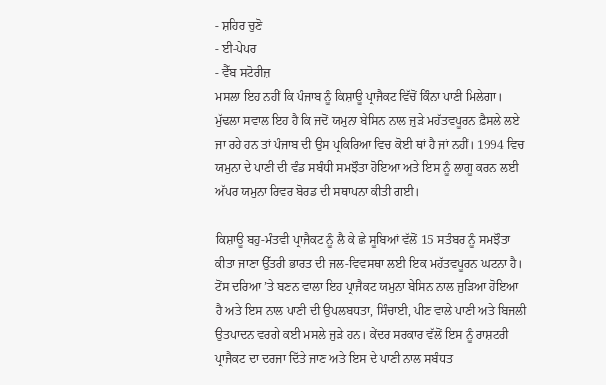- ਸ਼ਹਿਰ ਚੁਣੋ
- ਈ-ਪੇਪਰ
- ਵੈੱਬ ਸਟੋਰੀਜ਼
ਮਸਲਾ ਇਹ ਨਹੀਂ ਕਿ ਪੰਜਾਬ ਨੂੰ ਕਿਸ਼ਾਊ ਪ੍ਰਾਜੈਕਟ ਵਿੱਚੋਂ ਕਿੰਨਾ ਪਾਣੀ ਮਿਲੇਗਾ। ਮੁੱਢਲਾ ਸਵਾਲ ਇਹ ਹੈ ਕਿ ਜਦੋਂ ਯਮੁਨਾ ਬੇਸਿਨ ਨਾਲ ਜੁੜੇ ਮਹੱਤਵਪੂਰਨ ਫ਼ੈਸਲੇ ਲਏ ਜਾ ਰਹੇ ਹਨ ਤਾਂ ਪੰਜਾਬ ਦੀ ਉਸ ਪ੍ਰਕਿਰਿਆ ਵਿਚ ਕੋਈ ਥਾਂ ਹੈ ਜਾਂ ਨਹੀਂ। 1994 ਵਿਚ ਯਮੁਨਾ ਦੇ ਪਾਣੀ ਦੀ ਵੰਡ ਸਬੰਧੀ ਸਮਝੌਤਾ ਹੋਇਆ ਅਤੇ ਇਸ ਨੂੰ ਲਾਗੂ ਕਰਨ ਲਈ ਅੱਪਰ ਯਮੁਨਾ ਰਿਵਰ ਬੋਰਡ ਦੀ ਸਥਾਪਨਾ ਕੀਤੀ ਗਈ।

ਕਿਸ਼ਾਊ ਬਹੁ-ਮੰਤਵੀ ਪ੍ਰਾਜੈਕਟ ਨੂੰ ਲੈ ਕੇ ਛੇ ਸੂਬਿਆਂ ਵੱਲੋਂ 15 ਸਤੰਬਰ ਨੂੰ ਸਮਝੌਤਾ ਕੀਤਾ ਜਾਣਾ ਉੱਤਰੀ ਭਾਰਤ ਦੀ ਜਲ-ਵਿਵਸਥਾ ਲਈ ਇਕ ਮਹੱਤਵਪੂਰਨ ਘਟਨਾ ਹੈ। ਟੋਂਸ ਦਰਿਆ ’ਤੇ ਬਣਨ ਵਾਲਾ ਇਹ ਪ੍ਰਾਜੈਕਟ ਯਮੁਨਾ ਬੇਸਿਨ ਨਾਲ ਜੁੜਿਆ ਹੋਇਆ ਹੈ ਅਤੇ ਇਸ ਨਾਲ ਪਾਣੀ ਦੀ ਉਪਲਬਧਤਾ, ਸਿੰਚਾਈ, ਪੀਣ ਵਾਲੇ ਪਾਣੀ ਅਤੇ ਬਿਜਲੀ ਉਤਪਾਦਨ ਵਰਗੇ ਕਈ ਮਸਲੇ ਜੁੜੇ ਹਨ। ਕੇਂਦਰ ਸਰਕਾਰ ਵੱਲੋਂ ਇਸ ਨੂੰ ਰਾਸ਼ਟਰੀ ਪ੍ਰਾਜੈਕਟ ਦਾ ਦਰਜਾ ਦਿੱਤੇ ਜਾਣ ਅਤੇ ਇਸ ਦੇ ਪਾਣੀ ਨਾਲ ਸਬੰਧਤ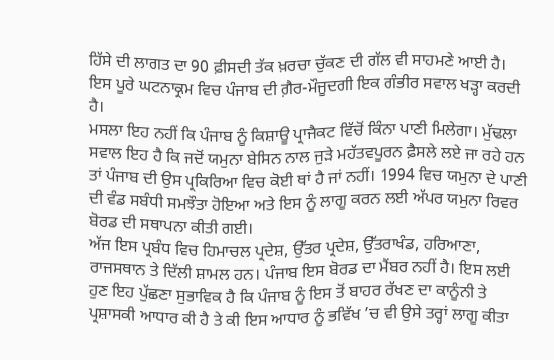ਹਿੱਸੇ ਦੀ ਲਾਗਤ ਦਾ 90 ਫ਼ੀਸਦੀ ਤੱਕ ਖ਼ਰਚਾ ਚੁੱਕਣ ਦੀ ਗੱਲ ਵੀ ਸਾਹਮਣੇ ਆਈ ਹੈ। ਇਸ ਪੂਰੇ ਘਟਨਾਕ੍ਰਮ ਵਿਚ ਪੰਜਾਬ ਦੀ ਗ਼ੈਰ-ਮੌਜੂਦਗੀ ਇਕ ਗੰਭੀਰ ਸਵਾਲ ਖੜ੍ਹਾ ਕਰਦੀ ਹੈ।
ਮਸਲਾ ਇਹ ਨਹੀਂ ਕਿ ਪੰਜਾਬ ਨੂੰ ਕਿਸ਼ਾਊ ਪ੍ਰਾਜੈਕਟ ਵਿੱਚੋਂ ਕਿੰਨਾ ਪਾਣੀ ਮਿਲੇਗਾ। ਮੁੱਢਲਾ ਸਵਾਲ ਇਹ ਹੈ ਕਿ ਜਦੋਂ ਯਮੁਨਾ ਬੇਸਿਨ ਨਾਲ ਜੁੜੇ ਮਹੱਤਵਪੂਰਨ ਫ਼ੈਸਲੇ ਲਏ ਜਾ ਰਹੇ ਹਨ ਤਾਂ ਪੰਜਾਬ ਦੀ ਉਸ ਪ੍ਰਕਿਰਿਆ ਵਿਚ ਕੋਈ ਥਾਂ ਹੈ ਜਾਂ ਨਹੀਂ। 1994 ਵਿਚ ਯਮੁਨਾ ਦੇ ਪਾਣੀ ਦੀ ਵੰਡ ਸਬੰਧੀ ਸਮਝੌਤਾ ਹੋਇਆ ਅਤੇ ਇਸ ਨੂੰ ਲਾਗੂ ਕਰਨ ਲਈ ਅੱਪਰ ਯਮੁਨਾ ਰਿਵਰ ਬੋਰਡ ਦੀ ਸਥਾਪਨਾ ਕੀਤੀ ਗਈ।
ਅੱਜ ਇਸ ਪ੍ਰਬੰਧ ਵਿਚ ਹਿਮਾਚਲ ਪ੍ਰਦੇਸ਼, ਉੱਤਰ ਪ੍ਰਦੇਸ਼, ਉੱਤਰਾਖੰਡ, ਹਰਿਆਣਾ, ਰਾਜਸਥਾਨ ਤੇ ਦਿੱਲੀ ਸ਼ਾਮਲ ਹਨ। ਪੰਜਾਬ ਇਸ ਬੋਰਡ ਦਾ ਮੈਂਬਰ ਨਹੀਂ ਹੈ। ਇਸ ਲਈ ਹੁਣ ਇਹ ਪੁੱਛਣਾ ਸੁਭਾਵਿਕ ਹੈ ਕਿ ਪੰਜਾਬ ਨੂੰ ਇਸ ਤੋਂ ਬਾਹਰ ਰੱਖਣ ਦਾ ਕਾਨੂੰਨੀ ਤੇ ਪ੍ਰਸ਼ਾਸਕੀ ਆਧਾਰ ਕੀ ਹੈ ਤੇ ਕੀ ਇਸ ਆਧਾਰ ਨੂੰ ਭਵਿੱਖ ’ਚ ਵੀ ਉਸੇ ਤਰ੍ਹਾਂ ਲਾਗੂ ਕੀਤਾ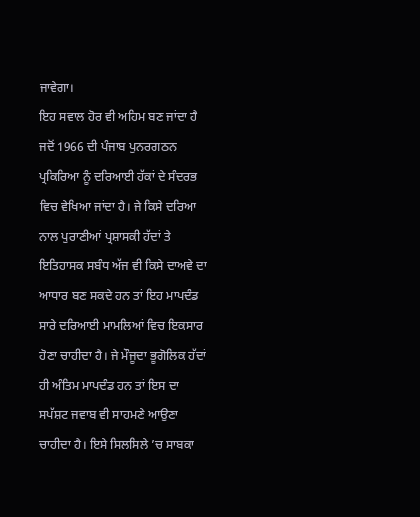ਜਾਵੇਗਾ।
ਇਹ ਸਵਾਲ ਹੋਰ ਵੀ ਅਹਿਮ ਬਣ ਜਾਂਦਾ ਹੈ ਜਦੋਂ 1966 ਦੀ ਪੰਜਾਬ ਪੁਨਰਗਠਨ ਪ੍ਰਕਿਰਿਆ ਨੂੰ ਦਰਿਆਈ ਹੱਕਾਂ ਦੇ ਸੰਦਰਭ ਵਿਚ ਵੇਖਿਆ ਜਾਂਦਾ ਹੈ। ਜੇ ਕਿਸੇ ਦਰਿਆ ਨਾਲ ਪੁਰਾਣੀਆਂ ਪ੍ਰਸ਼ਾਸਕੀ ਹੱਦਾਂ ਤੇ ਇਤਿਹਾਸਕ ਸਬੰਧ ਅੱਜ ਵੀ ਕਿਸੇ ਦਾਅਵੇ ਦਾ ਆਧਾਰ ਬਣ ਸਕਦੇ ਹਨ ਤਾਂ ਇਹ ਮਾਪਦੰਡ ਸਾਰੇ ਦਰਿਆਈ ਮਾਮਲਿਆਂ ਵਿਚ ਇਕਸਾਰ ਹੋਣਾ ਚਾਹੀਦਾ ਹੈ। ਜੇ ਮੌਜੂਦਾ ਭੂਗੋਲਿਕ ਹੱਦਾਂ ਹੀ ਅੰਤਿਮ ਮਾਪਦੰਡ ਹਨ ਤਾਂ ਇਸ ਦਾ ਸਪੱਸ਼ਟ ਜਵਾਬ ਵੀ ਸਾਹਮਣੇ ਆਉਣਾ ਚਾਹੀਦਾ ਹੈ। ਇਸੇ ਸਿਲਸਿਲੇ ’ਚ ਸਾਬਕਾ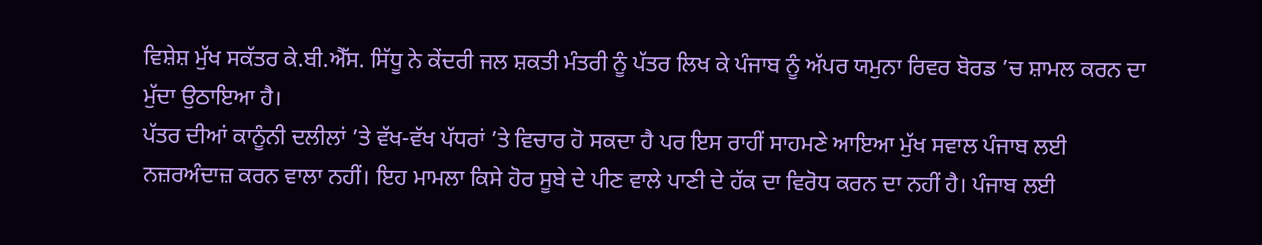ਵਿਸ਼ੇਸ਼ ਮੁੱਖ ਸਕੱਤਰ ਕੇ.ਬੀ.ਐੱਸ. ਸਿੱਧੂ ਨੇ ਕੇਂਦਰੀ ਜਲ ਸ਼ਕਤੀ ਮੰਤਰੀ ਨੂੰ ਪੱਤਰ ਲਿਖ ਕੇ ਪੰਜਾਬ ਨੂੰ ਅੱਪਰ ਯਮੁਨਾ ਰਿਵਰ ਬੋਰਡ ’ਚ ਸ਼ਾਮਲ ਕਰਨ ਦਾ ਮੁੱਦਾ ਉਠਾਇਆ ਹੈ।
ਪੱਤਰ ਦੀਆਂ ਕਾਨੂੰਨੀ ਦਲੀਲਾਂ ’ਤੇ ਵੱਖ-ਵੱਖ ਪੱਧਰਾਂ ’ਤੇ ਵਿਚਾਰ ਹੋ ਸਕਦਾ ਹੈ ਪਰ ਇਸ ਰਾਹੀਂ ਸਾਹਮਣੇ ਆਇਆ ਮੁੱਖ ਸਵਾਲ ਪੰਜਾਬ ਲਈ ਨਜ਼ਰਅੰਦਾਜ਼ ਕਰਨ ਵਾਲਾ ਨਹੀਂ। ਇਹ ਮਾਮਲਾ ਕਿਸੇ ਹੋਰ ਸੂਬੇ ਦੇ ਪੀਣ ਵਾਲੇ ਪਾਣੀ ਦੇ ਹੱਕ ਦਾ ਵਿਰੋਧ ਕਰਨ ਦਾ ਨਹੀਂ ਹੈ। ਪੰਜਾਬ ਲਈ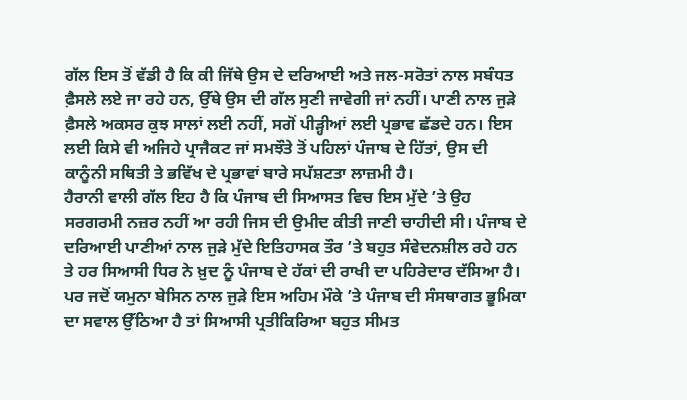ਗੱਲ ਇਸ ਤੋਂ ਵੱਡੀ ਹੈ ਕਿ ਕੀ ਜਿੱਥੇ ਉਸ ਦੇ ਦਰਿਆਈ ਅਤੇ ਜਲ-ਸਰੋਤਾਂ ਨਾਲ ਸਬੰਧਤ ਫ਼ੈਸਲੇ ਲਏ ਜਾ ਰਹੇ ਹਨ, ਉੱਥੇ ਉਸ ਦੀ ਗੱਲ ਸੁਣੀ ਜਾਵੇਗੀ ਜਾਂ ਨਹੀਂ। ਪਾਣੀ ਨਾਲ ਜੁੜੇ ਫ਼ੈਸਲੇ ਅਕਸਰ ਕੁਝ ਸਾਲਾਂ ਲਈ ਨਹੀਂ, ਸਗੋਂ ਪੀੜ੍ਹੀਆਂ ਲਈ ਪ੍ਰਭਾਵ ਛੱਡਦੇ ਹਨ। ਇਸ ਲਈ ਕਿਸੇ ਵੀ ਅਜਿਹੇ ਪ੍ਰਾਜੈਕਟ ਜਾਂ ਸਮਝੌਤੇ ਤੋਂ ਪਹਿਲਾਂ ਪੰਜਾਬ ਦੇ ਹਿੱਤਾਂ, ਉਸ ਦੀ ਕਾਨੂੰਨੀ ਸਥਿਤੀ ਤੇ ਭਵਿੱਖ ਦੇ ਪ੍ਰਭਾਵਾਂ ਬਾਰੇ ਸਪੱਸ਼ਟਤਾ ਲਾਜ਼ਮੀ ਹੈ।
ਹੈਰਾਨੀ ਵਾਲੀ ਗੱਲ ਇਹ ਹੈ ਕਿ ਪੰਜਾਬ ਦੀ ਸਿਆਸਤ ਵਿਚ ਇਸ ਮੁੱਦੇ ’ਤੇ ਉਹ ਸਰਗਰਮੀ ਨਜ਼ਰ ਨਹੀਂ ਆ ਰਹੀ ਜਿਸ ਦੀ ਉਮੀਦ ਕੀਤੀ ਜਾਣੀ ਚਾਹੀਦੀ ਸੀ। ਪੰਜਾਬ ਦੇ ਦਰਿਆਈ ਪਾਣੀਆਂ ਨਾਲ ਜੁੜੇ ਮੁੱਦੇ ਇਤਿਹਾਸਕ ਤੌਰ ’ਤੇ ਬਹੁਤ ਸੰਵੇਦਨਸ਼ੀਲ ਰਹੇ ਹਨ ਤੇ ਹਰ ਸਿਆਸੀ ਧਿਰ ਨੇ ਖ਼ੁਦ ਨੂੰ ਪੰਜਾਬ ਦੇ ਹੱਕਾਂ ਦੀ ਰਾਖੀ ਦਾ ਪਹਿਰੇਦਾਰ ਦੱਸਿਆ ਹੈ। ਪਰ ਜਦੋਂ ਯਮੁਨਾ ਬੇਸਿਨ ਨਾਲ ਜੁੜੇ ਇਸ ਅਹਿਮ ਮੌਕੇ ’ਤੇ ਪੰਜਾਬ ਦੀ ਸੰਸਥਾਗਤ ਭੂਮਿਕਾ ਦਾ ਸਵਾਲ ਉੱਠਿਆ ਹੈ ਤਾਂ ਸਿਆਸੀ ਪ੍ਰਤੀਕਿਰਿਆ ਬਹੁਤ ਸੀਮਤ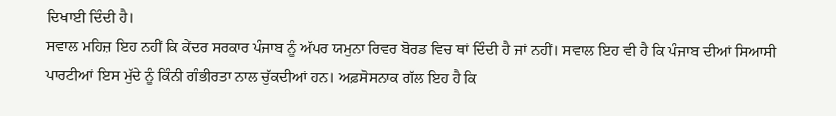ਦਿਖਾਈ ਦਿੰਦੀ ਹੈ।
ਸਵਾਲ ਮਹਿਜ਼ ਇਹ ਨਹੀਂ ਕਿ ਕੇਂਦਰ ਸਰਕਾਰ ਪੰਜਾਬ ਨੂੰ ਅੱਪਰ ਯਮੁਨਾ ਰਿਵਰ ਬੋਰਡ ਵਿਚ ਥਾਂ ਦਿੰਦੀ ਹੈ ਜਾਂ ਨਹੀਂ। ਸਵਾਲ ਇਹ ਵੀ ਹੈ ਕਿ ਪੰਜਾਬ ਦੀਆਂ ਸਿਆਸੀ ਪਾਰਟੀਆਂ ਇਸ ਮੁੱਦੇ ਨੂੰ ਕਿੰਨੀ ਗੰਭੀਰਤਾ ਨਾਲ ਚੁੱਕਦੀਆਂ ਹਨ। ਅਫ਼ਸੋਸਨਾਕ ਗੱਲ ਇਹ ਹੈ ਕਿ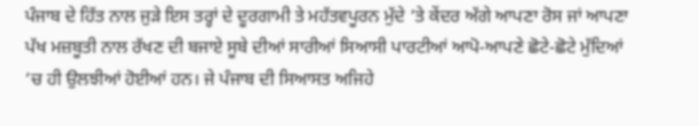ਪੰਜਾਬ ਦੇ ਹਿੱਤ ਨਾਲ ਜੁੜੇ ਇਸ ਤਰ੍ਹਾਂ ਦੇ ਦੂਰਗਾਮੀ ਤੇ ਮਹੱਤਵਪੂਰਨ ਮੁੱਦੇ ’ਤੇ ਕੇਂਦਰ ਅੱਗੇ ਆਪਣਾ ਰੋਸ ਜਾਂ ਆਪਣਾ ਪੱਖ ਮਜ਼ਬੂਤੀ ਨਾਲ ਰੱਖਣ ਦੀ ਬਜਾਏ ਸੂਬੇ ਦੀਆਂ ਸਾਰੀਆਂ ਸਿਆਸੀ ਪਾਰਟੀਆਂ ਆਪੋ-ਆਪਣੇ ਛੋਟੇ-ਛੋਟੇ ਮੁੱਦਿਆਂ ’ਚ ਹੀ ਉਲਝੀਆਂ ਹੋਈਆਂ ਹਨ। ਜੇ ਪੰਜਾਬ ਦੀ ਸਿਆਸਤ ਅਜਿਹੇ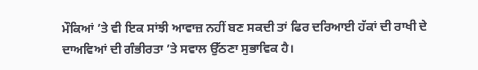ਮੌਕਿਆਂ ’ਤੇ ਵੀ ਇਕ ਸਾਂਝੀ ਆਵਾਜ਼ ਨਹੀਂ ਬਣ ਸਕਦੀ ਤਾਂ ਫਿਰ ਦਰਿਆਈ ਹੱਕਾਂ ਦੀ ਰਾਖੀ ਦੇ ਦਾਅਵਿਆਂ ਦੀ ਗੰਭੀਰਤਾ ’ਤੇ ਸਵਾਲ ਉੱਠਣਾ ਸੁਭਾਵਿਕ ਹੈ।